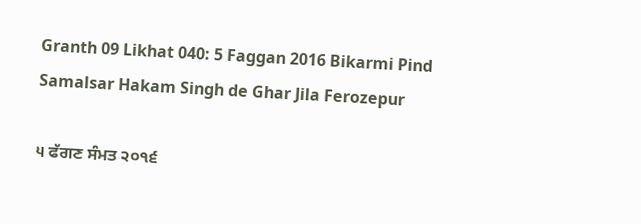Granth 09 Likhat 040: 5 Faggan 2016 Bikarmi Pind Samalsar Hakam Singh de Ghar Jila Ferozepur

੫ ਫੱਗਣ ਸੰਮਤ ੨੦੧੬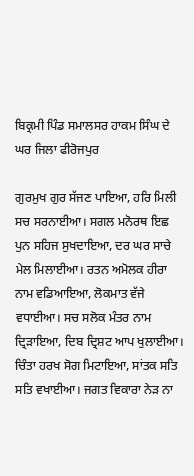ਬਿਕ੍ਰਮੀ ਪਿੰਡ ਸਮਾਲਸਰ ਹਾਕਮ ਸਿੰਘ ਦੇ ਘਰ ਜਿਲਾ ਫੀਰੋਜਪੁਰ

ਗੁਰਮੁਖ ਗੁਰ ਸੱਜਣ ਪਾਇਆ, ਹਰਿ ਮਿਲੀ ਸਚ ਸਰਨਾਈਆ। ਸਗਲ ਮਨੋਰਥ ਇਛ ਪੁਨ ਸਹਿਜ ਸੁਖਦਾਇਆ, ਦਰ ਘਰ ਸਾਚੇ ਮੇਲ ਮਿਲਾਈਆ। ਰਤਨ ਅਮੋਲਕ ਹੀਰਾ ਨਾਮ ਵਡਿਆਇਆ, ਲੋਕਮਾਤ ਵੱਜੇ ਵਧਾਈਆ। ਸਚ ਸਲੋਕ ਮੰਤਰ ਨਾਮ ਦ੍ਰਿੜਾਇਆ, ਦਿਬ ਦ੍ਰਿਸ਼ਟ ਆਪ ਖੁਲਾਈਆ। ਚਿੰਤਾ ਹਰਖ ਸੋਗ ਮਿਟਾਇਆ, ਸਾਂਤਕ ਸਤਿ ਸਤਿ ਵਖਾਈਆ। ਜਗਤ ਵਿਕਾਰਾ ਨੇੜ ਨਾ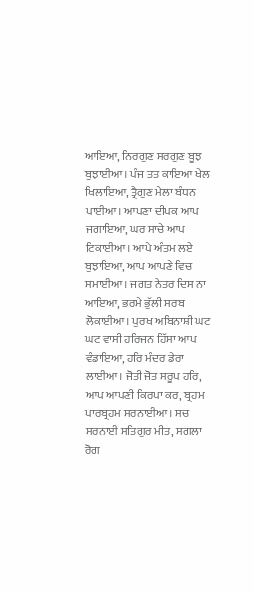ਆਇਆ, ਨਿਰਗੁਣ ਸਰਗੁਣ ਬੂਝ ਬੁਝਾਈਆ। ਪੰਜ ਤਤ ਕਾਇਆ ਖੇਲ ਖਿਲਾਇਆ, ਤ੍ਰੈਗੁਣ ਮੇਲਾ ਬੰਧਨ ਪਾਈਆ। ਆਪਣਾ ਦੀਪਕ ਆਪ ਜਗਾਇਆ, ਘਰ ਸਾਚੇ ਆਪ ਟਿਕਾਈਆ। ਆਪੇ ਅੰਤਮ ਲਏ ਬੁਝਾਇਆ, ਆਪ ਆਪਣੇ ਵਿਚ ਸਮਾਈਆ। ਜਗਤ ਨੇਤਰ ਦਿਸ ਨਾ ਆਇਆ, ਭਰਮੇ ਭੁੱਲੀ ਸਰਬ ਲੋਕਾਈਆ। ਪੁਰਖ ਅਬਿਨਾਸ਼ੀ ਘਟ ਘਟ ਵਾਸੀ ਹਰਿਜਨ ਹਿੱਸਾ ਆਪ ਵੰਡਾਇਆ, ਹਰਿ ਮੰਦਰ ਡੇਰਾ ਲਾਈਆ। ਜੋਤੀ ਜੋਤ ਸਰੂਪ ਹਰਿ, ਆਪ ਆਪਣੀ ਕਿਰਪਾ ਕਰ, ਬ੍ਰਹਮ ਪਾਰਬ੍ਰਹਮ ਸਰਨਾਈਆ। ਸਚ ਸਰਨਾਈ ਸਤਿਗੁਰ ਮੀਤ, ਸਗਲਾ ਰੋਗ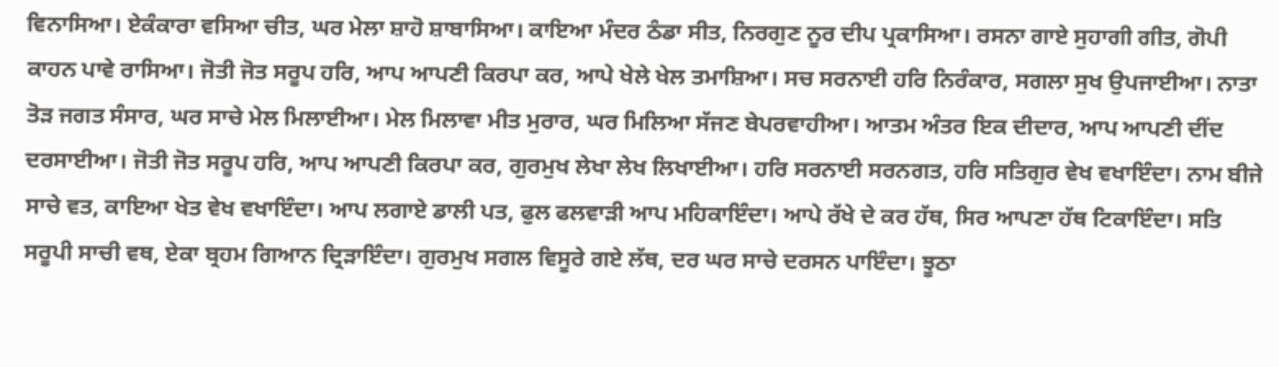ਵਿਨਾਸਿਆ। ਏਕੰਕਾਰਾ ਵਸਿਆ ਚੀਤ, ਘਰ ਮੇਲਾ ਸ਼ਾਹੋ ਸ਼ਾਬਾਸਿਆ। ਕਾਇਆ ਮੰਦਰ ਠੰਡਾ ਸੀਤ, ਨਿਰਗੁਣ ਨੂਰ ਦੀਪ ਪ੍ਰਕਾਸਿਆ। ਰਸਨਾ ਗਾਏ ਸੁਹਾਗੀ ਗੀਤ, ਗੋਪੀ ਕਾਹਨ ਪਾਵੇ ਰਾਸਿਆ। ਜੋਤੀ ਜੋਤ ਸਰੂਪ ਹਰਿ, ਆਪ ਆਪਣੀ ਕਿਰਪਾ ਕਰ, ਆਪੇ ਖੇਲੇ ਖੇਲ ਤਮਾਸ਼ਿਆ। ਸਚ ਸਰਨਾਈ ਹਰਿ ਨਿਰੰਕਾਰ, ਸਗਲਾ ਸੁਖ ਉਪਜਾਈਆ। ਨਾਤਾ ਤੋੜ ਜਗਤ ਸੰਸਾਰ, ਘਰ ਸਾਚੇ ਮੇਲ ਮਿਲਾਈਆ। ਮੇਲ ਮਿਲਾਵਾ ਮੀਤ ਮੁਰਾਰ, ਘਰ ਮਿਲਿਆ ਸੱਜਣ ਬੇਪਰਵਾਹੀਆ। ਆਤਮ ਅੰਤਰ ਇਕ ਦੀਦਾਰ, ਆਪ ਆਪਣੀ ਦੀਂਦ ਦਰਸਾਈਆ। ਜੋਤੀ ਜੋਤ ਸਰੂਪ ਹਰਿ, ਆਪ ਆਪਣੀ ਕਿਰਪਾ ਕਰ, ਗੁਰਮੁਖ ਲੇਖਾ ਲੇਖ ਲਿਖਾਈਆ। ਹਰਿ ਸਰਨਾਈ ਸਰਨਗਤ, ਹਰਿ ਸਤਿਗੁਰ ਵੇਖ ਵਖਾਇੰਦਾ। ਨਾਮ ਬੀਜੇ ਸਾਚੇ ਵਤ, ਕਾਇਆ ਖੇਤ ਵੇਖ ਵਖਾਇੰਦਾ। ਆਪ ਲਗਾਏ ਡਾਲੀ ਪਤ, ਫੁਲ ਫਲਵਾੜੀ ਆਪ ਮਹਿਕਾਇੰਦਾ। ਆਪੇ ਰੱਖੇ ਦੇ ਕਰ ਹੱਥ, ਸਿਰ ਆਪਣਾ ਹੱਥ ਟਿਕਾਇੰਦਾ। ਸਤਿ ਸਰੂਪੀ ਸਾਚੀ ਵਥ, ਏਕਾ ਬ੍ਰਹਮ ਗਿਆਨ ਦ੍ਰਿੜਾਇੰਦਾ। ਗੁਰਮੁਖ ਸਗਲ ਵਿਸੂਰੇ ਗਏ ਲੱਥ, ਦਰ ਘਰ ਸਾਚੇ ਦਰਸਨ ਪਾਇੰਦਾ। ਝੂਠਾ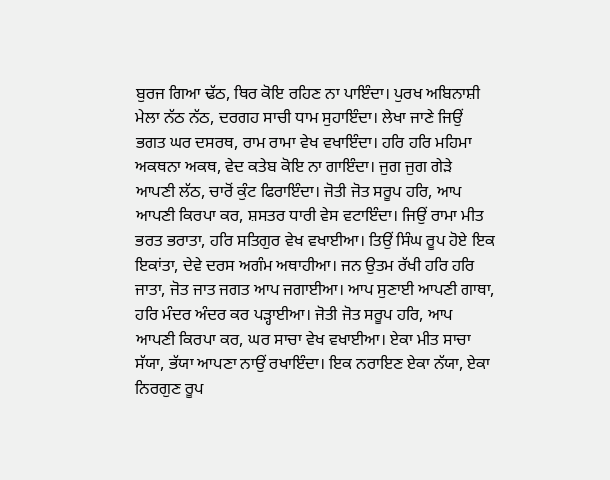ਬੁਰਜ ਗਿਆ ਢੱਠ, ਥਿਰ ਕੋਇ ਰਹਿਣ ਨਾ ਪਾਇੰਦਾ। ਪੁਰਖ ਅਬਿਨਾਸ਼ੀ ਮੇਲਾ ਨੱਠ ਨੱਠ, ਦਰਗਹ ਸਾਚੀ ਧਾਮ ਸੁਹਾਇੰਦਾ। ਲੇਖਾ ਜਾਣੇ ਜਿਉਂ ਭਗਤ ਘਰ ਦਸਰਥ, ਰਾਮ ਰਾਮਾ ਵੇਖ ਵਖਾਇੰਦਾ। ਹਰਿ ਹਰਿ ਮਹਿਮਾ ਅਕਥਨਾ ਅਕਥ, ਵੇਦ ਕਤੇਬ ਕੋਇ ਨਾ ਗਾਇੰਦਾ। ਜੁਗ ਜੁਗ ਗੇੜੇ ਆਪਣੀ ਲੱਠ, ਚਾਰੋਂ ਕੁੰਟ ਫਿਰਾਇੰਦਾ। ਜੋਤੀ ਜੋਤ ਸਰੂਪ ਹਰਿ, ਆਪ ਆਪਣੀ ਕਿਰਪਾ ਕਰ, ਸ਼ਸਤਰ ਧਾਰੀ ਵੇਸ ਵਟਾਇੰਦਾ। ਜਿਉਂ ਰਾਮਾ ਮੀਤ ਭਰਤ ਭਰਾਤਾ, ਹਰਿ ਸਤਿਗੁਰ ਵੇਖ ਵਖਾਈਆ। ਤਿਉਂ ਸਿੰਘ ਰੂਪ ਹੋਏ ਇਕ ਇਕਾਂਤਾ, ਦੇਵੇ ਦਰਸ ਅਗੰਮ ਅਥਾਹੀਆ। ਜਨ ਉਤਮ ਰੱਖੀ ਹਰਿ ਹਰਿ ਜਾਤਾ, ਜੋਤ ਜਾਤ ਜਗਤ ਆਪ ਜਗਾਈਆ। ਆਪ ਸੁਣਾਈ ਆਪਣੀ ਗਾਥਾ, ਹਰਿ ਮੰਦਰ ਅੰਦਰ ਕਰ ਪੜ੍ਹਾਈਆ। ਜੋਤੀ ਜੋਤ ਸਰੂਪ ਹਰਿ, ਆਪ ਆਪਣੀ ਕਿਰਪਾ ਕਰ, ਘਰ ਸਾਚਾ ਵੇਖ ਵਖਾਈਆ। ਏਕਾ ਮੀਤ ਸਾਚਾ ਸੱਯਾ, ਭੱਯਾ ਆਪਣਾ ਨਾਉਂ ਰਖਾਇੰਦਾ। ਇਕ ਨਰਾਇਣ ਏਕਾ ਨੱਯਾ, ਏਕਾ ਨਿਰਗੁਣ ਰੂਪ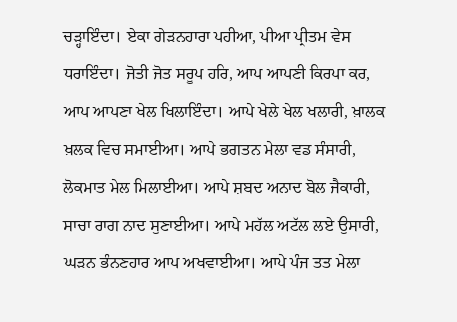ਚੜ੍ਹਾਇੰਦਾ। ਏਕਾ ਗੇੜਨਹਾਰਾ ਪਹੀਆ, ਪੀਆ ਪ੍ਰੀਤਮ ਵੇਸ ਧਰਾਇੰਦਾ। ਜੋਤੀ ਜੋਤ ਸਰੂਪ ਹਰਿ, ਆਪ ਆਪਣੀ ਕਿਰਪਾ ਕਰ, ਆਪ ਆਪਣਾ ਖੇਲ ਖਿਲਾਇੰਦਾ। ਆਪੇ ਖੇਲੇ ਖੇਲ ਖਲਾਰੀ, ਖ਼ਾਲਕ ਖ਼ਲਕ ਵਿਚ ਸਮਾਈਆ। ਆਪੇ ਭਗਤਨ ਮੇਲਾ ਵਡ ਸੰਸਾਰੀ, ਲੋਕਮਾਤ ਮੇਲ ਮਿਲਾਈਆ। ਆਪੇ ਸ਼ਬਦ ਅਨਾਦ ਬੋਲ ਜੈਕਾਰੀ, ਸਾਚਾ ਰਾਗ ਨਾਦ ਸੁਣਾਈਆ। ਆਪੇ ਮਹੱਲ ਅਟੱਲ ਲਏ ਉਸਾਰੀ, ਘੜਨ ਭੰਨਣਹਾਰ ਆਪ ਅਖਵਾਈਆ। ਆਪੇ ਪੰਜ ਤਤ ਮੇਲਾ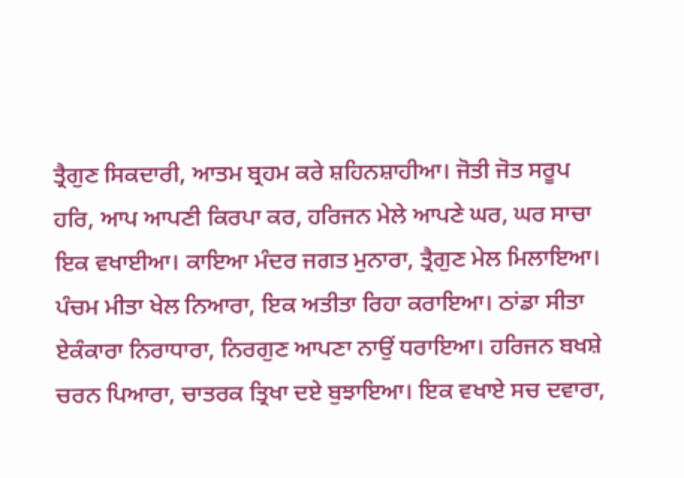ਤ੍ਰੈਗੁਣ ਸਿਕਦਾਰੀ, ਆਤਮ ਬ੍ਰਹਮ ਕਰੇ ਸ਼ਹਿਨਸ਼ਾਹੀਆ। ਜੋਤੀ ਜੋਤ ਸਰੂਪ ਹਰਿ, ਆਪ ਆਪਣੀ ਕਿਰਪਾ ਕਰ, ਹਰਿਜਨ ਮੇਲੇ ਆਪਣੇ ਘਰ, ਘਰ ਸਾਚਾ ਇਕ ਵਖਾਈਆ। ਕਾਇਆ ਮੰਦਰ ਜਗਤ ਮੁਨਾਰਾ, ਤ੍ਰੈਗੁਣ ਮੇਲ ਮਿਲਾਇਆ। ਪੰਚਮ ਮੀਤਾ ਖੇਲ ਨਿਆਰਾ, ਇਕ ਅਤੀਤਾ ਰਿਹਾ ਕਰਾਇਆ। ਠਾਂਡਾ ਸੀਤਾ ਏਕੰਕਾਰਾ ਨਿਰਾਧਾਰਾ, ਨਿਰਗੁਣ ਆਪਣਾ ਨਾਉਂ ਧਰਾਇਆ। ਹਰਿਜਨ ਬਖਸ਼ੇ ਚਰਨ ਪਿਆਰਾ, ਚਾਤਰਕ ਤ੍ਰਿਖਾ ਦਏ ਬੁਝਾਇਆ। ਇਕ ਵਖਾਏ ਸਚ ਦਵਾਰਾ,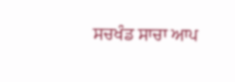ਸਚਖੰਡ ਸਾਚਾ ਆਪ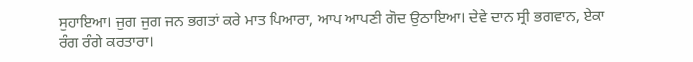ਸੁਹਾਇਆ। ਜੁਗ ਜੁਗ ਜਨ ਭਗਤਾਂ ਕਰੇ ਮਾਤ ਪਿਆਰਾ, ਆਪ ਆਪਣੀ ਗੋਦ ਉਠਾਇਆ। ਦੇਵੇ ਦਾਨ ਸ੍ਰੀ ਭਗਵਾਨ, ਏਕਾ ਰੰਗ ਰੰਗੇ ਕਰਤਾਰਾ।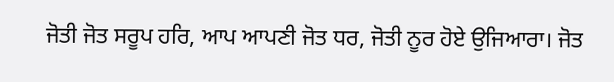ਜੋਤੀ ਜੋਤ ਸਰੂਪ ਹਰਿ, ਆਪ ਆਪਣੀ ਜੋਤ ਧਰ, ਜੋਤੀ ਨੂਰ ਹੋਏ ਉਜਿਆਰਾ। ਜੋਤ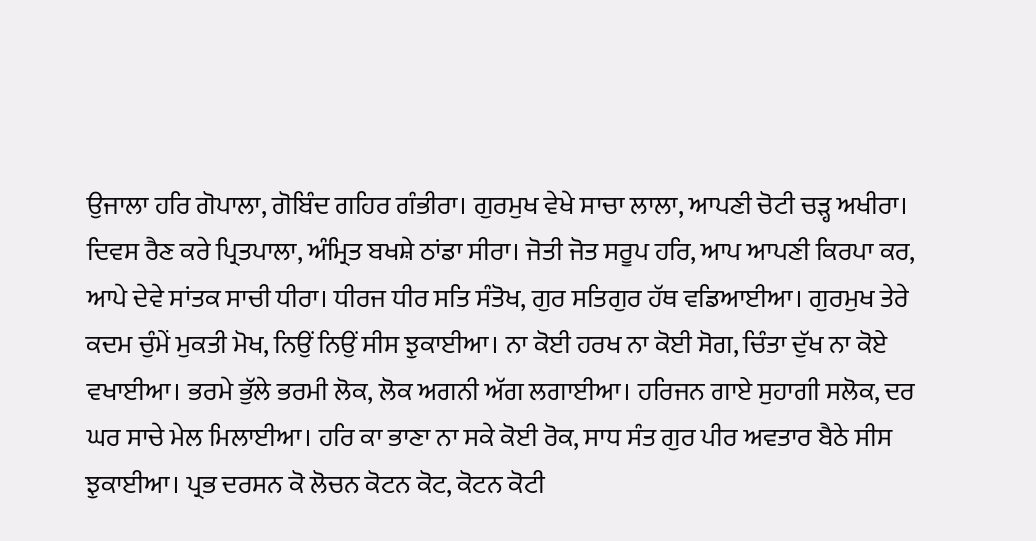ਉਜਾਲਾ ਹਰਿ ਗੋਪਾਲਾ, ਗੋਬਿੰਦ ਗਹਿਰ ਗੰਭੀਰਾ। ਗੁਰਮੁਖ ਵੇਖੇ ਸਾਚਾ ਲਾਲਾ, ਆਪਣੀ ਚੋਟੀ ਚੜ੍ਹ ਅਖੀਰਾ। ਦਿਵਸ ਰੈਣ ਕਰੇ ਪ੍ਰਿਤਪਾਲਾ, ਅੰਮ੍ਰਿਤ ਬਖਸ਼ੇ ਠਾਂਡਾ ਸੀਰਾ। ਜੋਤੀ ਜੋਤ ਸਰੂਪ ਹਰਿ, ਆਪ ਆਪਣੀ ਕਿਰਪਾ ਕਰ, ਆਪੇ ਦੇਵੇ ਸਾਂਤਕ ਸਾਚੀ ਧੀਰਾ। ਧੀਰਜ ਧੀਰ ਸਤਿ ਸੰਤੋਖ, ਗੁਰ ਸਤਿਗੁਰ ਹੱਥ ਵਡਿਆਈਆ। ਗੁਰਮੁਖ ਤੇਰੇ ਕਦਮ ਚੁੰਮੇਂ ਮੁਕਤੀ ਮੋਖ, ਨਿਉਂ ਨਿਉਂ ਸੀਸ ਝੁਕਾਈਆ। ਨਾ ਕੋਈ ਹਰਖ ਨਾ ਕੋਈ ਸੋਗ, ਚਿੰਤਾ ਦੁੱਖ ਨਾ ਕੋਏ ਵਖਾਈਆ। ਭਰਮੇ ਭੁੱਲੇ ਭਰਮੀ ਲੋਕ, ਲੋਕ ਅਗਨੀ ਅੱਗ ਲਗਾਈਆ। ਹਰਿਜਨ ਗਾਏ ਸੁਹਾਗੀ ਸਲੋਕ, ਦਰ ਘਰ ਸਾਚੇ ਮੇਲ ਮਿਲਾਈਆ। ਹਰਿ ਕਾ ਭਾਣਾ ਨਾ ਸਕੇ ਕੋਈ ਰੋਕ, ਸਾਧ ਸੰਤ ਗੁਰ ਪੀਰ ਅਵਤਾਰ ਬੈਠੇ ਸੀਸ ਝੁਕਾਈਆ। ਪ੍ਰਭ ਦਰਸਨ ਕੋ ਲੋਚਨ ਕੋਟਨ ਕੋਟ, ਕੋਟਨ ਕੋਟੀ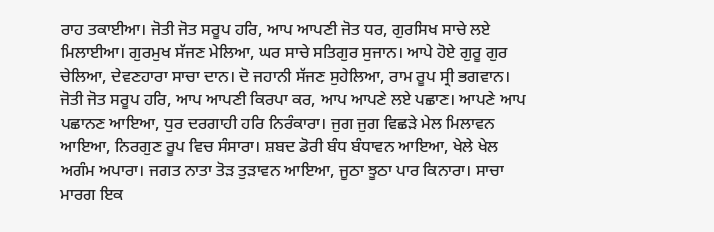ਰਾਹ ਤਕਾਈਆ। ਜੋਤੀ ਜੋਤ ਸਰੂਪ ਹਰਿ, ਆਪ ਆਪਣੀ ਜੋਤ ਧਰ, ਗੁਰਸਿਖ ਸਾਚੇ ਲਏ ਮਿਲਾਈਆ। ਗੁਰਮੁਖ ਸੱਜਣ ਮੇਲਿਆ, ਘਰ ਸਾਚੇ ਸਤਿਗੁਰ ਸੁਜਾਨ। ਆਪੇ ਹੋਏ ਗੁਰੂ ਗੁਰ ਚੇਲਿਆ, ਦੇਵਣਹਾਰਾ ਸਾਚਾ ਦਾਨ। ਦੋ ਜਹਾਨੀ ਸੱਜਣ ਸੁਹੇਲਿਆ, ਰਾਮ ਰੂਪ ਸ੍ਰੀ ਭਗਵਾਨ। ਜੋਤੀ ਜੋਤ ਸਰੂਪ ਹਰਿ, ਆਪ ਆਪਣੀ ਕਿਰਪਾ ਕਰ, ਆਪ ਆਪਣੇ ਲਏ ਪਛਾਣ। ਆਪਣੇ ਆਪ ਪਛਾਨਣ ਆਇਆ, ਧੁਰ ਦਰਗਾਹੀ ਹਰਿ ਨਿਰੰਕਾਰਾ। ਜੁਗ ਜੁਗ ਵਿਛੜੇ ਮੇਲ ਮਿਲਾਵਨ ਆਇਆ, ਨਿਰਗੁਣ ਰੂਪ ਵਿਚ ਸੰਸਾਰਾ। ਸ਼ਬਦ ਡੋਰੀ ਬੰਧ ਬੰਧਾਵਨ ਆਇਆ, ਖੇਲੇ ਖੇਲ ਅਗੰਮ ਅਪਾਰਾ। ਜਗਤ ਨਾਤਾ ਤੋੜ ਤੁੜਾਵਨ ਆਇਆ, ਜੂਠਾ ਝੂਠਾ ਪਾਰ ਕਿਨਾਰਾ। ਸਾਚਾ ਮਾਰਗ ਇਕ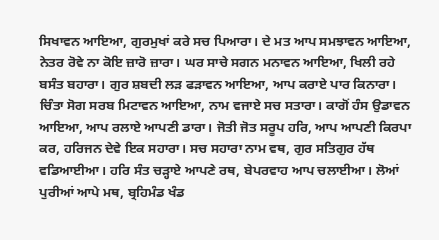ਸਿਖਾਵਨ ਆਇਆ, ਗੁਰਮੁਖਾਂ ਕਰੇ ਸਚ ਪਿਆਰਾ। ਦੇ ਮਤ ਆਪ ਸਮਝਾਵਨ ਆਇਆ, ਨੇਤਰ ਰੋਵੇ ਨਾ ਕੋਇ ਜ਼ਾਰੋ ਜ਼ਾਰਾ। ਘਰ ਸਾਚੇ ਸਗਨ ਮਨਾਵਨ ਆਇਆ, ਖਿਲੀ ਰਹੇ ਬਸੰਤ ਬਹਾਰਾ। ਗੁਰ ਸ਼ਬਦੀ ਲੜ ਫੜਾਵਨ ਆਇਆ, ਆਪ ਕਰਾਏ ਪਾਰ ਕਿਨਾਰਾ। ਚਿੰਤਾ ਸੋਗ ਸਰਬ ਮਿਟਾਵਨ ਆਇਆ, ਨਾਮ ਵਜਾਏ ਸਚ ਸਤਾਰਾ। ਕਾਗੋਂ ਹੰਸ ਉਡਾਵਨ ਆਇਆ, ਆਪ ਰਲਾਏ ਆਪਣੀ ਡਾਰਾ। ਜੋਤੀ ਜੋਤ ਸਰੂਪ ਹਰਿ, ਆਪ ਆਪਣੀ ਕਿਰਪਾ ਕਰ, ਹਰਿਜਨ ਦੇਵੇ ਇਕ ਸਹਾਰਾ। ਸਚ ਸਹਾਰਾ ਨਾਮ ਵਥ, ਗੁਰ ਸਤਿਗੁਰ ਹੱਥ ਵਡਿਆਈਆ। ਹਰਿ ਸੰਤ ਚੜ੍ਹਾਏ ਆਪਣੇ ਰਥ, ਬੇਪਰਵਾਹ ਆਪ ਚਲਾਈਆ। ਲੋਆਂ ਪੁਰੀਆਂ ਆਪੇ ਮਥ, ਬ੍ਰਹਿਮੰਡ ਖੰਡ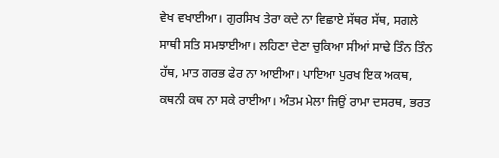ਵੇਖ ਵਖਾਈਆ। ਗੁਰਸਿਖ ਤੇਰਾ ਕਦੇ ਨਾ ਵਿਛਾਏ ਸੱਥਰ ਸੱਥ, ਸਗਲੇ ਸਾਥੀ ਸਤਿ ਸਮਝਾਈਆ। ਲਹਿਣਾ ਦੇਣਾ ਚੁਕਿਆ ਸੀਆਂ ਸਾਢੇ ਤਿੰਨ ਤਿੰਨ ਹੱਥ, ਮਾਤ ਗਰਭ ਫੇਰ ਨਾ ਆਈਆ। ਪਾਇਆ ਪੁਰਖ ਇਕ ਅਕਥ, ਕਥਨੀ ਕਥ ਨਾ ਸਕੇ ਰਾਈਆ। ਅੰਤਮ ਮੇਲਾ ਜਿਉਂ ਰਾਮਾ ਦਸਰਥ, ਭਰਤ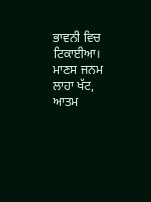ਭਾਵਨੀ ਵਿਚ ਟਿਕਾਈਆ। ਮਾਣਸ ਜਨਮ ਲਾਹਾ ਖੱਟ, ਆਤਮ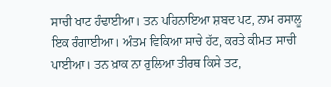ਸਾਚੀ ਖਾਟ ਹੰਢਾਈਆ। ਤਨ ਪਹਿਨਾਇਆ ਸ਼ਬਦ ਪਟ, ਨਾਮ ਰਸਾਲੂ ਇਕ ਰੰਗਾਈਆ। ਅੰਤਮ ਵਿਕਿਆ ਸਾਚੇ ਹੱਟ, ਕਰਤੇ ਕੀਮਤ ਸਾਚੀ ਪਾਈਆ। ਤਨ ਖ਼ਾਕ ਨਾ ਰੁਲਿਆ ਤੀਰਥ ਕਿਸੇ ਤਟ,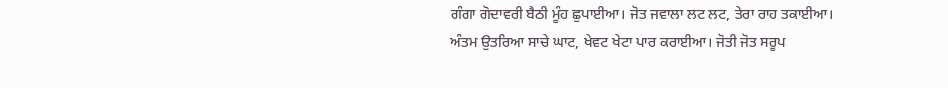ਗੰਗਾ ਗੋਦਾਵਰੀ ਬੈਠੀ ਮੂੰਹ ਛੁਪਾਈਆ। ਜੋਤ ਜਵਾਲਾ ਲਟ ਲਟ, ਤੇਰਾ ਰਾਹ ਤਕਾਈਆ। ਅੰਤਮ ਉਤਰਿਆ ਸਾਚੇ ਘਾਟ, ਖੇਵਟ ਖੇਟਾ ਪਾਰ ਕਰਾਈਆ। ਜੋਤੀ ਜੋਤ ਸਰੂਪ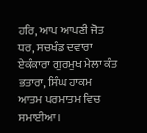ਹਰਿ, ਆਪ ਆਪਣੀ ਜੋਤ ਧਰ, ਸਚਖੰਡ ਦਵਾਰਾ ਏਕੰਕਾਰਾ ਗੁਰਮੁਖ ਮੇਲਾ ਕੰਤ ਭਤਾਰਾ, ਸਿੰਘ ਹਾਕਮ ਆਤਮ ਪਰਮਾਤਮ ਵਿਚ ਸਮਾਈਆ।